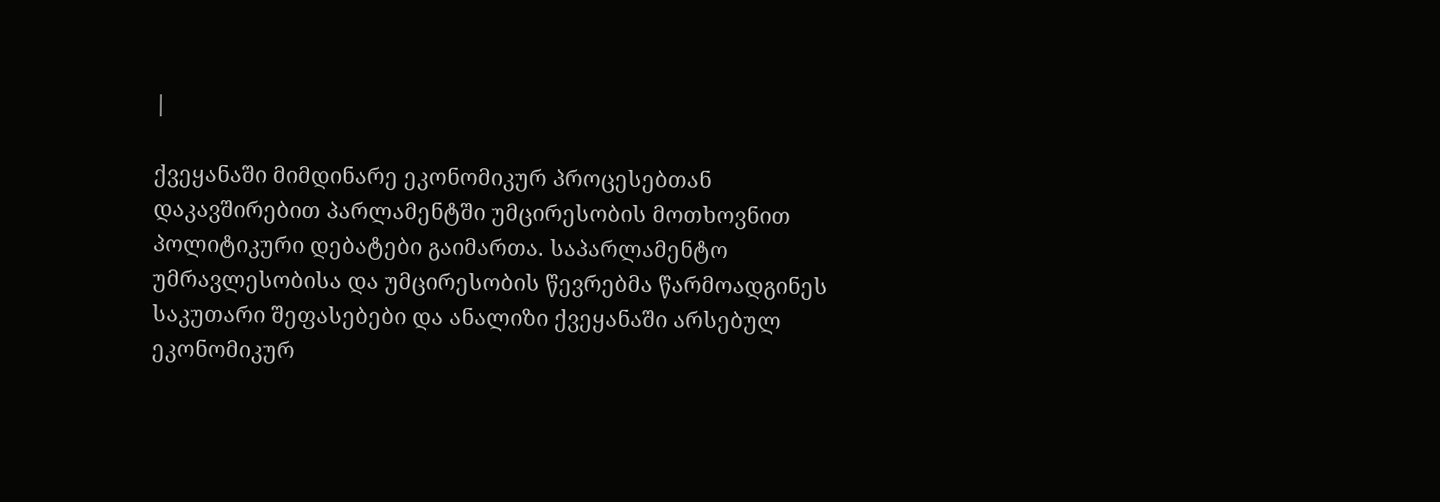|

ქვეყანაში მიმდინარე ეკონომიკურ პროცესებთან დაკავშირებით პარლამენტში უმცირესობის მოთხოვნით პოლიტიკური დებატები გაიმართა. საპარლამენტო უმრავლესობისა და უმცირესობის წევრებმა წარმოადგინეს საკუთარი შეფასებები და ანალიზი ქვეყანაში არსებულ ეკონომიკურ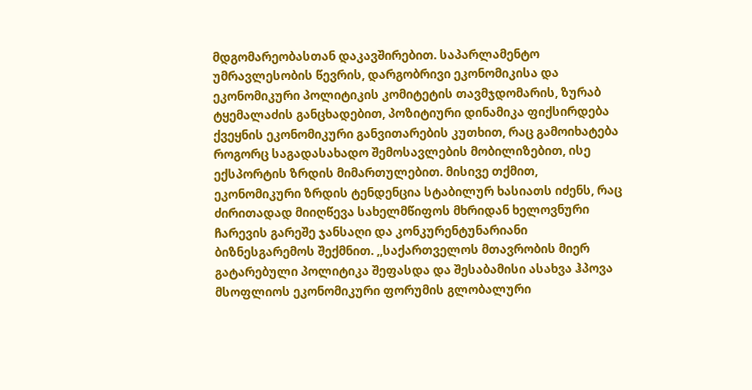მდგომარეობასთან დაკავშირებით. საპარლამენტო უმრავლესობის წევრის, დარგობრივი ეკონომიკისა და ეკონომიკური პოლიტიკის კომიტეტის თავმჯდომარის, ზურაბ ტყემალაძის განცხადებით, პოზიტიური დინამიკა ფიქსირდება ქვეყნის ეკონომიკური განვითარების კუთხით, რაც გამოიხატება როგორც საგადასახადო შემოსავლების მობილიზებით, ისე ექსპორტის ზრდის მიმართულებით. მისივე თქმით, ეკონომიკური ზრდის ტენდენცია სტაბილურ ხასიათს იძენს, რაც ძირითადად მიიღწევა სახელმწიფოს მხრიდან ხელოვნური ჩარევის გარეშე ჯანსაღი და კონკურენტუნარიანი ბიზნესგარემოს შექმნით. ,,საქართველოს მთავრობის მიერ გატარებული პოლიტიკა შეფასდა და შესაბამისი ასახვა ჰპოვა მსოფლიოს ეკონომიკური ფორუმის გლობალური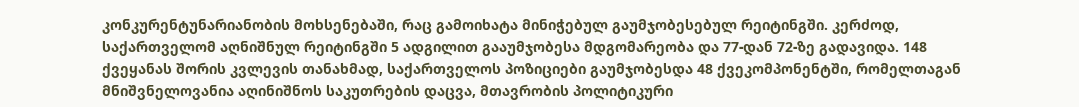კონკურენტუნარიანობის მოხსენებაში, რაც გამოიხატა მინიჭებულ გაუმჯობესებულ რეიტინგში. კერძოდ, საქართველომ აღნიშნულ რეიტინგში 5 ადგილით გააუმჯობესა მდგომარეობა და 77-დან 72-ზე გადავიდა. 148 ქვეყანას შორის კვლევის თანახმად, საქართველოს პოზიციები გაუმჯობესდა 48 ქვეკომპონენტში, რომელთაგან მნიშვნელოვანია აღინიშნოს საკუთრების დაცვა, მთავრობის პოლიტიკური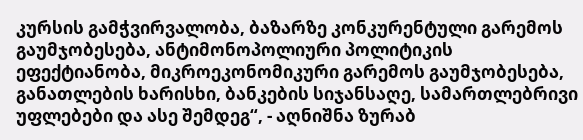კურსის გამჭვირვალობა, ბაზარზე კონკურენტული გარემოს გაუმჯობესება, ანტიმონოპოლიური პოლიტიკის ეფექტიანობა, მიკროეკონომიკური გარემოს გაუმჯობესება, განათლების ხარისხი, ბანკების სიჯანსაღე, სამართლებრივი უფლებები და ასე შემდეგ“, - აღნიშნა ზურაბ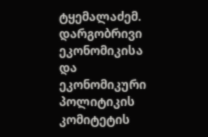ტყემალაძემ. დარგობრივი ეკონომიკისა და ეკონომიკური პოლიტიკის კომიტეტის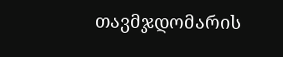თავმჯდომარის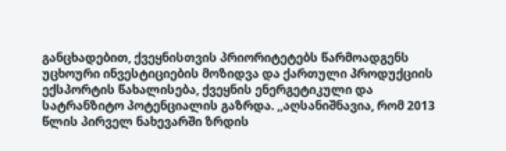განცხადებით, ქვეყნისთვის პრიორიტეტებს წარმოადგენს უცხოური ინვესტიციების მოზიდვა და ქართული პროდუქციის ექსპორტის წახალისება, ქვეყნის ენერგეტიკული და სატრანზიტო პოტენციალის გაზრდა. ,,აღსანიშნავია, რომ 2013 წლის პირველ ნახევარში ზრდის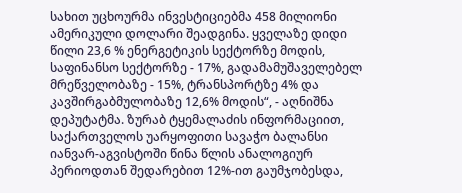სახით უცხოურმა ინვესტიციებმა 458 მილიონი ამერიკული დოლარი შეადგინა. ყველაზე დიდი წილი 23,6 % ენერგეტიკის სექტორზე მოდის, საფინანსო სექტორზე - 17%, გადამამუშაველებელ მრეწველობაზე - 15%, ტრანსპორტზე 4% და კავშირგაბმულობაზე 12,6% მოდის“, - აღნიშნა დეპუტატმა. ზურაბ ტყემალაძის ინფორმაციით, საქართველოს უარყოფითი სავაჭო ბალანსი იანვარ-აგვისტოში წინა წლის ანალოგიურ პერიოდთან შედარებით 12%-ით გაუმჯობესდა,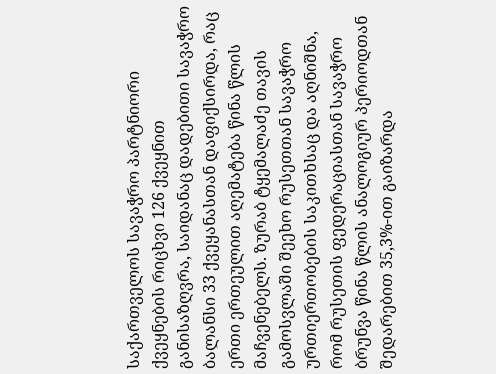საქართველოს სავაჭრო პარტნიორი ქვეყნების რიცხვი 126 ქვეყნით განისაზღვრა, საიდანაც დადებითი სავაჭრო ბალანსი 33 ქვეყანასთან დაფიქსირდა, რაც ერთი ერთეულით აღემატება წინა წლის მაჩვენებელს. ზურაბ ტყემალაძე თავის გამოსვლაში შეეხო რუსეთთან სავაჭრო ურთიერთობების საკითხსაც და აღნიშნა, რომ რუსეთის ფედერაციასთან სავაჭრო ბრუნვა წინა წლის ანალოგიურ პერიოდთან შედარებით 35,3%-ით გაიზარდა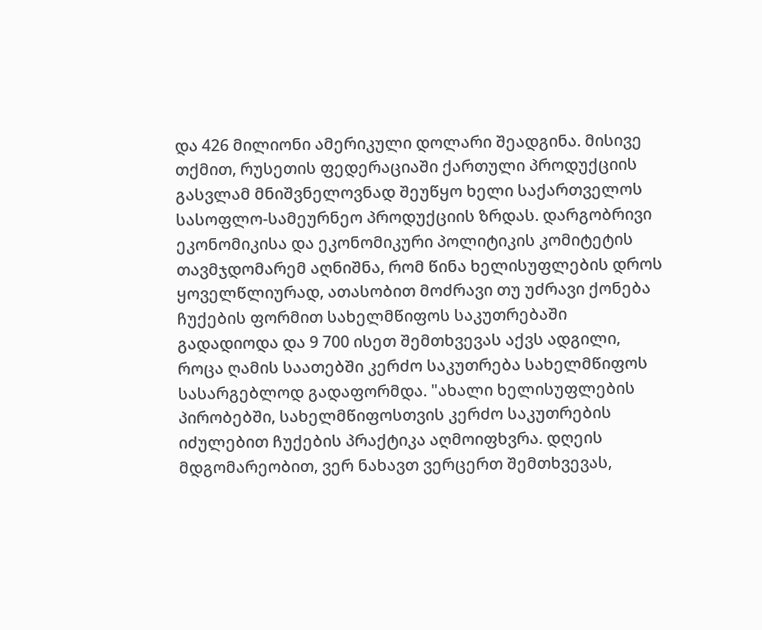და 426 მილიონი ამერიკული დოლარი შეადგინა. მისივე თქმით, რუსეთის ფედერაციაში ქართული პროდუქციის გასვლამ მნიშვნელოვნად შეუწყო ხელი საქართველოს სასოფლო-სამეურნეო პროდუქციის ზრდას. დარგობრივი ეკონომიკისა და ეკონომიკური პოლიტიკის კომიტეტის თავმჯდომარემ აღნიშნა, რომ წინა ხელისუფლების დროს ყოველწლიურად, ათასობით მოძრავი თუ უძრავი ქონება ჩუქების ფორმით სახელმწიფოს საკუთრებაში გადადიოდა და 9 700 ისეთ შემთხვევას აქვს ადგილი, როცა ღამის საათებში კერძო საკუთრება სახელმწიფოს სასარგებლოდ გადაფორმდა. "ახალი ხელისუფლების პირობებში, სახელმწიფოსთვის კერძო საკუთრების იძულებით ჩუქების პრაქტიკა აღმოიფხვრა. დღეის მდგომარეობით, ვერ ნახავთ ვერცერთ შემთხვევას,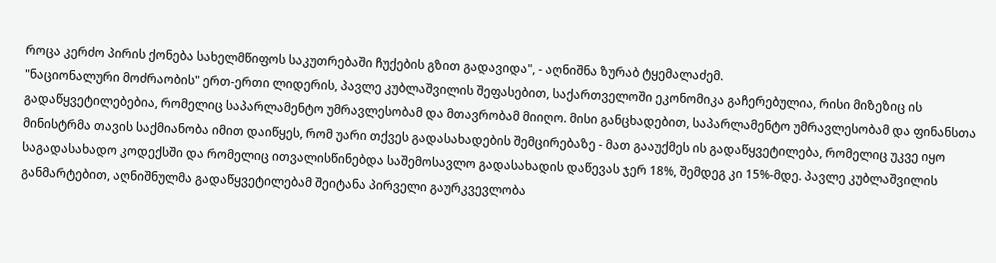როცა კერძო პირის ქონება სახელმწიფოს საკუთრებაში ჩუქების გზით გადავიდა", - აღნიშნა ზურაბ ტყემალაძემ.
"ნაციონალური მოძრაობის" ერთ-ერთი ლიდერის, პავლე კუბლაშვილის შეფასებით, საქართველოში ეკონომიკა გაჩერებულია, რისი მიზეზიც ის გადაწყვეტილებებია, რომელიც საპარლამენტო უმრავლესობამ და მთავრობამ მიიღო. მისი განცხადებით, საპარლამენტო უმრავლესობამ და ფინანსთა მინისტრმა თავის საქმიანობა იმით დაიწყეს, რომ უარი თქვეს გადასახადების შემცირებაზე - მათ გააუქმეს ის გადაწყვეტილება, რომელიც უკვე იყო საგადასახადო კოდექსში და რომელიც ითვალისწინებდა საშემოსავლო გადასახადის დაწევას ჯერ 18%, შემდეგ კი 15%-მდე. პავლე კუბლაშვილის განმარტებით, აღნიშნულმა გადაწყვეტილებამ შეიტანა პირველი გაურკვევლობა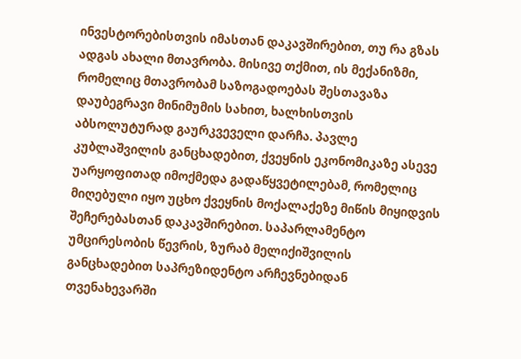ინვესტორებისთვის იმასთან დაკავშირებით, თუ რა გზას ადგას ახალი მთავრობა. მისივე თქმით, ის მექანიზმი, რომელიც მთავრობამ საზოგადოებას შესთავაზა დაუბეგრავი მინიმუმის სახით, ხალხისთვის აბსოლუტურად გაურკვეველი დარჩა. პავლე კუბლაშვილის განცხადებით, ქვეყნის ეკონომიკაზე ასევე უარყოფითად იმოქმედა გადაწყვეტილებამ, რომელიც მიღებული იყო უცხო ქვეყნის მოქალაქეზე მიწის მიყიდვის შეჩერებასთან დაკავშირებით. საპარლამენტო უმცირესობის წევრის, ზურაბ მელიქიშვილის განცხადებით საპრეზიდენტო არჩევნებიდან თვენახევარში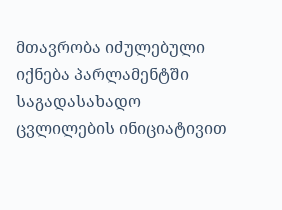მთავრობა იძულებული იქნება პარლამენტში საგადასახადო ცვლილების ინიციატივით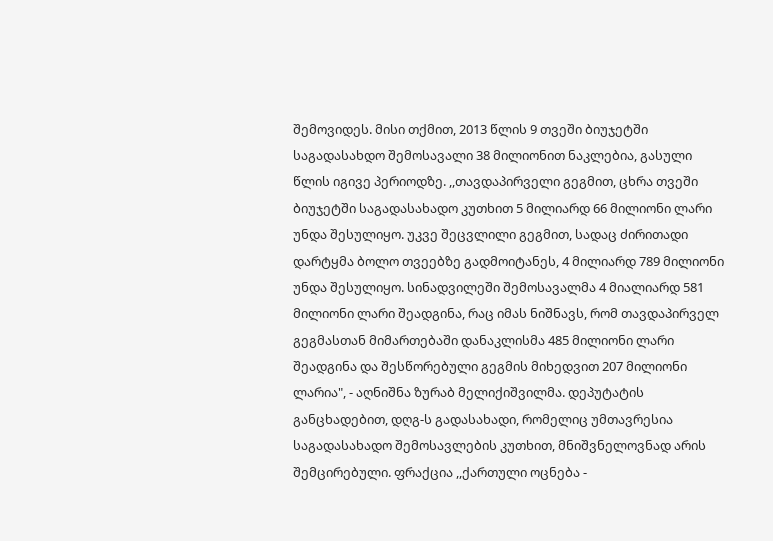შემოვიდეს. მისი თქმით, 2013 წლის 9 თვეში ბიუჯეტში საგადასახდო შემოსავალი 38 მილიონით ნაკლებია, გასული წლის იგივე პერიოდზე. ,,თავდაპირველი გეგმით, ცხრა თვეში ბიუჯეტში საგადასახადო კუთხით 5 მილიარდ 66 მილიონი ლარი უნდა შესულიყო. უკვე შეცვლილი გეგმით, სადაც ძირითადი დარტყმა ბოლო თვეებზე გადმოიტანეს, 4 მილიარდ 789 მილიონი უნდა შესულიყო. სინადვილეში შემოსავალმა 4 მიალიარდ 581 მილიონი ლარი შეადგინა, რაც იმას ნიშნავს, რომ თავდაპირველ გეგმასთან მიმართებაში დანაკლისმა 485 მილიონი ლარი შეადგინა და შესწორებული გეგმის მიხედვით 207 მილიონი ლარია", - აღნიშნა ზურაბ მელიქიშვილმა. დეპუტატის განცხადებით, დღგ-ს გადასახადი, რომელიც უმთავრესია საგადასახადო შემოსავლების კუთხით, მნიშვნელოვნად არის შემცირებული. ფრაქცია ,,ქართული ოცნება -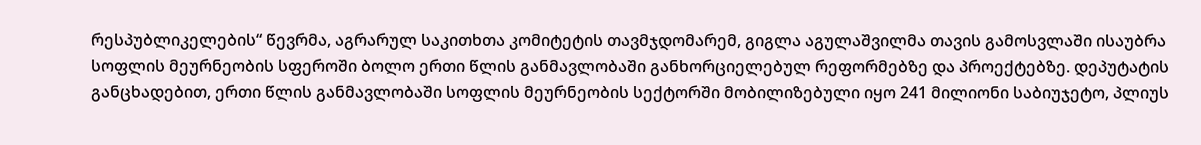რესპუბლიკელების“ წევრმა, აგრარულ საკითხთა კომიტეტის თავმჯდომარემ, გიგლა აგულაშვილმა თავის გამოსვლაში ისაუბრა სოფლის მეურნეობის სფეროში ბოლო ერთი წლის განმავლობაში განხორციელებულ რეფორმებზე და პროექტებზე. დეპუტატის განცხადებით, ერთი წლის განმავლობაში სოფლის მეურნეობის სექტორში მობილიზებული იყო 241 მილიონი საბიუჯეტო, პლიუს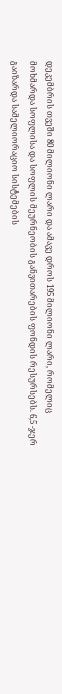დეკემბრის თვეში 80 მილიონი ლარი და ამავე დროს 195 მილიონი ლარი, რომელიც მოხმარდა სოფლისა და სოფლის მეურნეობის განვითარების ფონდის რესურსებს. 6,5 -ჯერ გაიზარდა სამელიორაციო სისტემების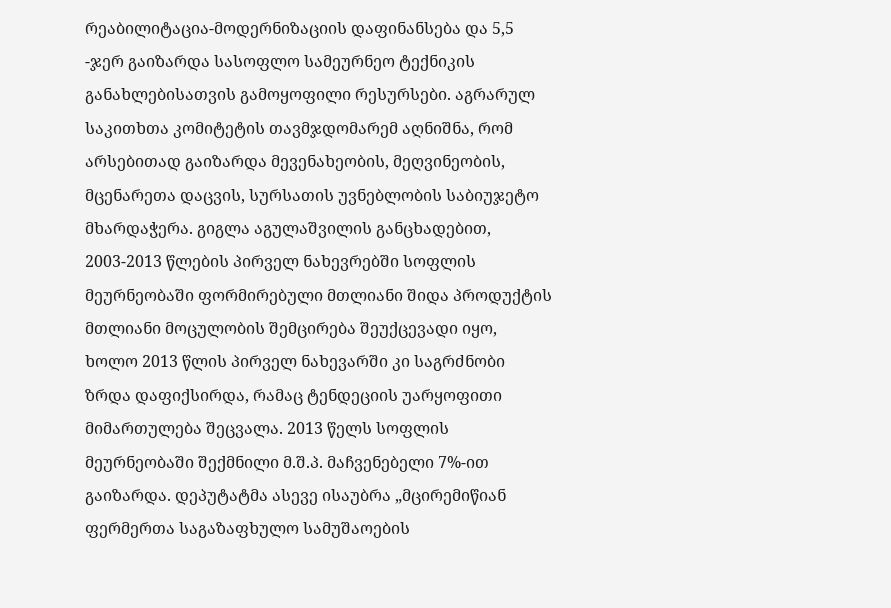რეაბილიტაცია-მოდერნიზაციის დაფინანსება და 5,5 -ჯერ გაიზარდა სასოფლო სამეურნეო ტექნიკის განახლებისათვის გამოყოფილი რესურსები. აგრარულ საკითხთა კომიტეტის თავმჯდომარემ აღნიშნა, რომ არსებითად გაიზარდა მევენახეობის, მეღვინეობის, მცენარეთა დაცვის, სურსათის უვნებლობის საბიუჯეტო მხარდაჭერა. გიგლა აგულაშვილის განცხადებით, 2003-2013 წლების პირველ ნახევრებში სოფლის მეურნეობაში ფორმირებული მთლიანი შიდა პროდუქტის მთლიანი მოცულობის შემცირება შეუქცევადი იყო, ხოლო 2013 წლის პირველ ნახევარში კი საგრძნობი ზრდა დაფიქსირდა, რამაც ტენდეციის უარყოფითი მიმართულება შეცვალა. 2013 წელს სოფლის მეურნეობაში შექმნილი მ.შ.პ. მაჩვენებელი 7%-ით გაიზარდა. დეპუტატმა ასევე ისაუბრა „მცირემიწიან ფერმერთა საგაზაფხულო სამუშაოების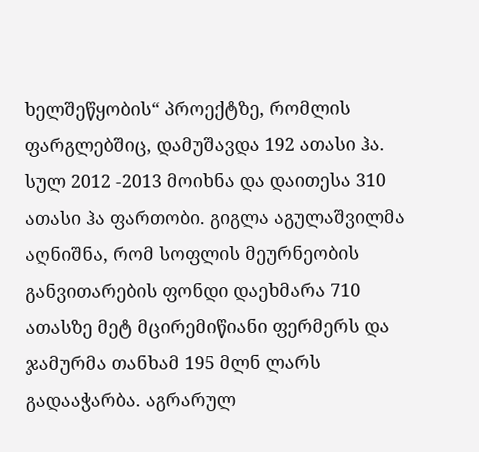ხელშეწყობის“ პროექტზე, რომლის ფარგლებშიც, დამუშავდა 192 ათასი ჰა. სულ 2012 -2013 მოიხნა და დაითესა 310 ათასი ჰა ფართობი. გიგლა აგულაშვილმა აღნიშნა, რომ სოფლის მეურნეობის განვითარების ფონდი დაეხმარა 710 ათასზე მეტ მცირემიწიანი ფერმერს და ჯამურმა თანხამ 195 მლნ ლარს გადააჭარბა. აგრარულ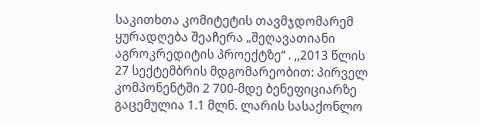საკითხთა კომიტეტის თავმჯდომარემ ყურადღება შეაჩერა „შეღავათიანი აგროკრედიტის პროექტზე“ . ,,2013 წლის 27 სექტემბრის მდგომარეობით: პირველ კომპონენტში 2 700-მდე ბენეფიციარზე გაცემულია 1.1 მლნ. ლარის სასაქონლო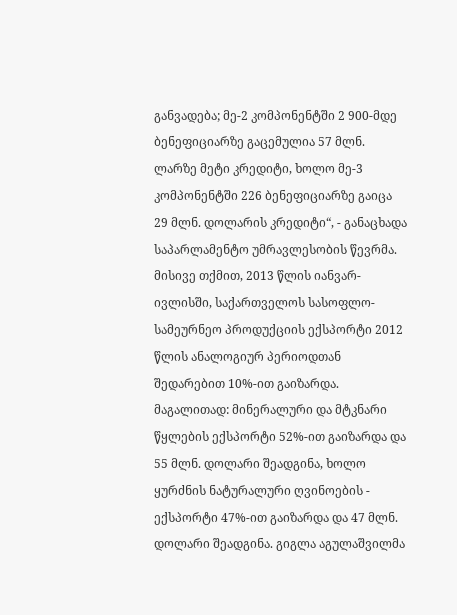განვადება; მე-2 კომპონენტში 2 900-მდე ბენეფიციარზე გაცემულია 57 მლნ. ლარზე მეტი კრედიტი, ხოლო მე-3 კომპონენტში 226 ბენეფიციარზე გაიცა 29 მლნ. დოლარის კრედიტი“, - განაცხადა საპარლამენტო უმრავლესობის წევრმა. მისივე თქმით, 2013 წლის იანვარ-ივლისში, საქართველოს სასოფლო-სამეურნეო პროდუქციის ექსპორტი 2012 წლის ანალოგიურ პერიოდთან შედარებით 10%-ით გაიზარდა. მაგალითად: მინერალური და მტკნარი წყლების ექსპორტი 52%-ით გაიზარდა და 55 მლნ. დოლარი შეადგინა, ხოლო ყურძნის ნატურალური ღვინოების - ექსპორტი 47%-ით გაიზარდა და 47 მლნ. დოლარი შეადგინა. გიგლა აგულაშვილმა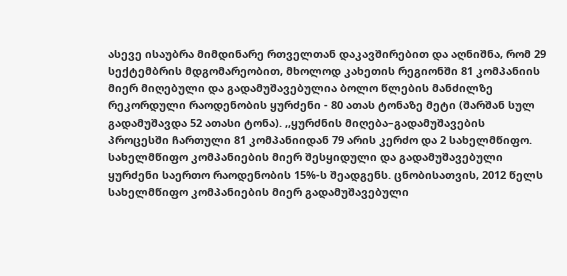ასევე ისაუბრა მიმდინარე რთველთან დაკავშირებით და აღნიშნა, რომ 29 სექტემბრის მდგომარეობით, მხოლოდ კახეთის რეგიონში 81 კომპანიის მიერ მიღებული და გადამუშავებულია ბოლო წლების მანძილზე რეკორდული რაოდენობის ყურძენი - 80 ათას ტონაზე მეტი (შარშან სულ გადამუშავდა 52 ათასი ტონა). ,,ყურძნის მიღება–გადამუშავების პროცესში ჩართული 81 კომპანიიდან 79 არის კერძო და 2 სახელმწიფო. სახელმწიფო კომპანიების მიერ შესყიდული და გადამუშავებული ყურძენი საერთო რაოდენობის 15%-ს შეადგენს. ცნობისათვის, 2012 წელს სახელმწიფო კომპანიების მიერ გადამუშავებული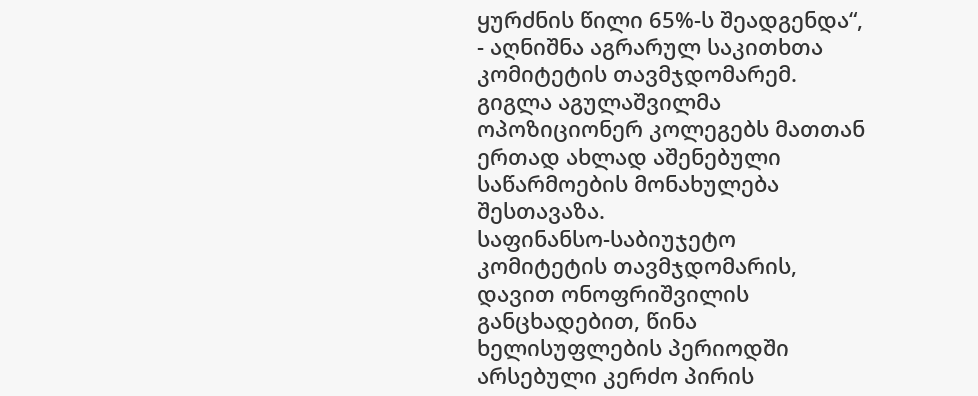ყურძნის წილი 65%-ს შეადგენდა“, - აღნიშნა აგრარულ საკითხთა კომიტეტის თავმჯდომარემ. გიგლა აგულაშვილმა ოპოზიციონერ კოლეგებს მათთან ერთად ახლად აშენებული საწარმოების მონახულება შესთავაზა.
საფინანსო-საბიუჯეტო კომიტეტის თავმჯდომარის, დავით ონოფრიშვილის განცხადებით, წინა ხელისუფლების პერიოდში არსებული კერძო პირის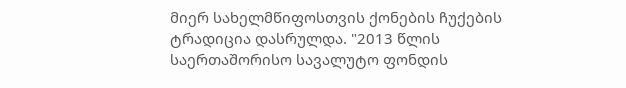მიერ სახელმწიფოსთვის ქონების ჩუქების ტრადიცია დასრულდა. "2013 წლის საერთაშორისო სავალუტო ფონდის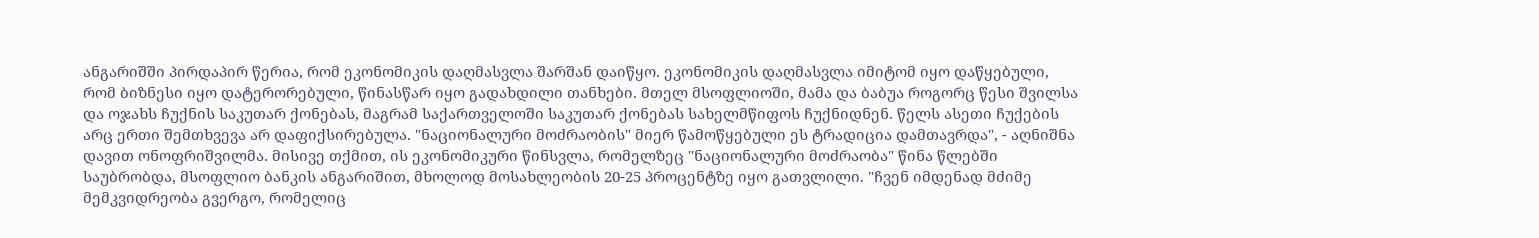ანგარიშში პირდაპირ წერია, რომ ეკონომიკის დაღმასვლა შარშან დაიწყო. ეკონომიკის დაღმასვლა იმიტომ იყო დაწყებული, რომ ბიზნესი იყო დატერორებული, წინასწარ იყო გადახდილი თანხები. მთელ მსოფლიოში, მამა და ბაბუა როგორც წესი შვილსა და ოჯახს ჩუქნის საკუთარ ქონებას, მაგრამ საქართველოში საკუთარ ქონებას სახელმწიფოს ჩუქნიდნენ. წელს ასეთი ჩუქების არც ერთი შემთხვევა არ დაფიქსირებულა. "ნაციონალური მოძრაობის" მიერ წამოწყებული ეს ტრადიცია დამთავრდა", - აღნიშნა დავით ონოფრიშვილმა. მისივე თქმით, ის ეკონომიკური წინსვლა, რომელზეც "ნაციონალური მოძრაობა" წინა წლებში საუბრობდა, მსოფლიო ბანკის ანგარიშით, მხოლოდ მოსახლეობის 20-25 პროცენტზე იყო გათვლილი. "ჩვენ იმდენად მძიმე მემკვიდრეობა გვერგო, რომელიც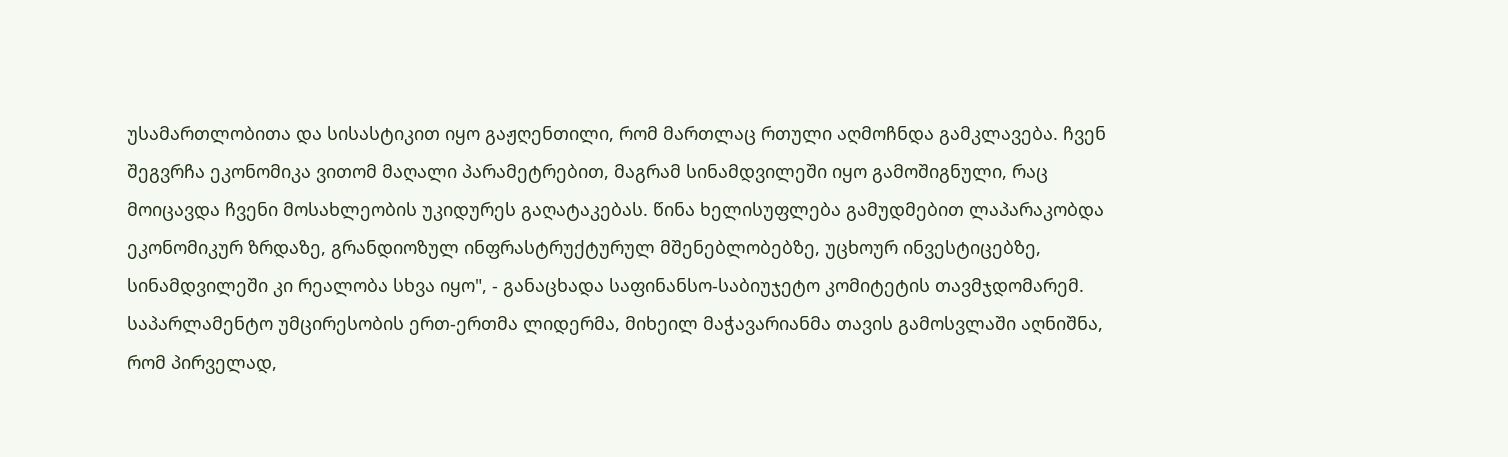უსამართლობითა და სისასტიკით იყო გაჟღენთილი, რომ მართლაც რთული აღმოჩნდა გამკლავება. ჩვენ შეგვრჩა ეკონომიკა ვითომ მაღალი პარამეტრებით, მაგრამ სინამდვილეში იყო გამოშიგნული, რაც მოიცავდა ჩვენი მოსახლეობის უკიდურეს გაღატაკებას. წინა ხელისუფლება გამუდმებით ლაპარაკობდა ეკონომიკურ ზრდაზე, გრანდიოზულ ინფრასტრუქტურულ მშენებლობებზე, უცხოურ ინვესტიცებზე, სინამდვილეში კი რეალობა სხვა იყო", - განაცხადა საფინანსო-საბიუჯეტო კომიტეტის თავმჯდომარემ. საპარლამენტო უმცირესობის ერთ-ერთმა ლიდერმა, მიხეილ მაჭავარიანმა თავის გამოსვლაში აღნიშნა, რომ პირველად,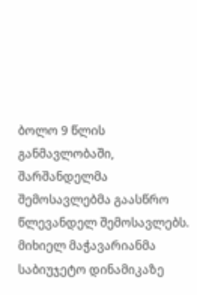ბოლო 9 წლის განმავლობაში, შარშანდელმა შემოსავლებმა გაასწრო წლევანდელ შემოსავლებს. მიხიელ მაჭავარიანმა საბიუჯეტო დინამიკაზე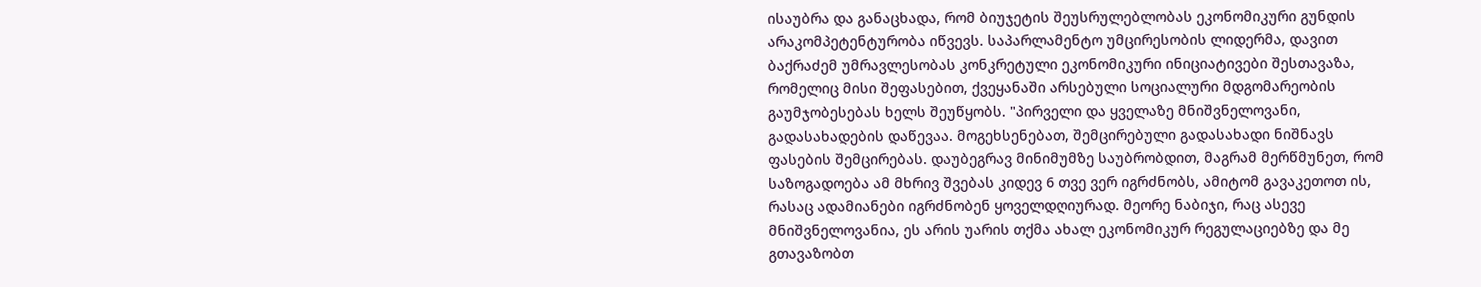ისაუბრა და განაცხადა, რომ ბიუჯეტის შეუსრულებლობას ეკონომიკური გუნდის არაკომპეტენტურობა იწვევს. საპარლამენტო უმცირესობის ლიდერმა, დავით ბაქრაძემ უმრავლესობას კონკრეტული ეკონომიკური ინიციატივები შესთავაზა, რომელიც მისი შეფასებით, ქვეყანაში არსებული სოციალური მდგომარეობის გაუმჯობესებას ხელს შეუწყობს. "პირველი და ყველაზე მნიშვნელოვანი, გადასახადების დაწევაა. მოგეხსენებათ, შემცირებული გადასახადი ნიშნავს ფასების შემცირებას. დაუბეგრავ მინიმუმზე საუბრობდით, მაგრამ მერწმუნეთ, რომ საზოგადოება ამ მხრივ შვებას კიდევ 6 თვე ვერ იგრძნობს, ამიტომ გავაკეთოთ ის, რასაც ადამიანები იგრძნობენ ყოველდღიურად. მეორე ნაბიჯი, რაც ასევე მნიშვნელოვანია, ეს არის უარის თქმა ახალ ეკონომიკურ რეგულაციებზე და მე გთავაზობთ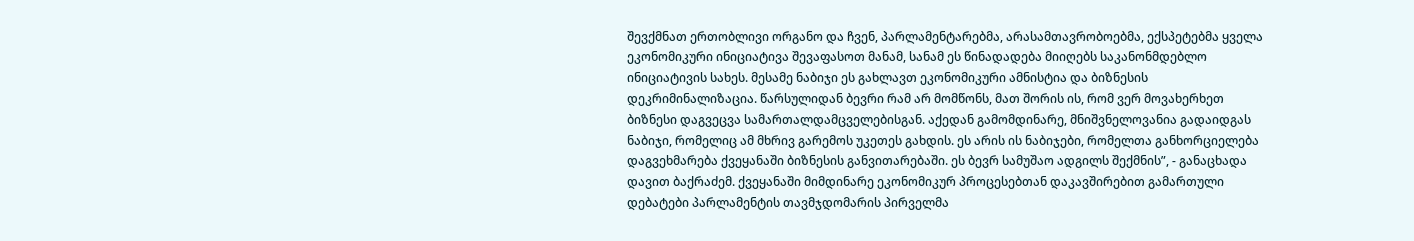შევქმნათ ერთობლივი ორგანო და ჩვენ, პარლამენტარებმა, არასამთავრობოებმა, ექსპეტებმა ყველა ეკონომიკური ინიციატივა შევაფასოთ მანამ, სანამ ეს წინადადება მიიღებს საკანონმდებლო ინიციატივის სახეს. მესამე ნაბიჯი ეს გახლავთ ეკონომიკური ამნისტია და ბიზნესის დეკრიმინალიზაცია. წარსულიდან ბევრი რამ არ მომწონს, მათ შორის ის, რომ ვერ მოვახერხეთ ბიზნესი დაგვეცვა სამართალდამცველებისგან. აქედან გამომდინარე, მნიშვნელოვანია გადაიდგას ნაბიჯი, რომელიც ამ მხრივ გარემოს უკეთეს გახდის. ეს არის ის ნაბიჯები, რომელთა განხორციელება დაგვეხმარება ქვეყანაში ბიზნესის განვითარებაში. ეს ბევრ სამუშაო ადგილს შექმნის”, - განაცხადა დავით ბაქრაძემ. ქვეყანაში მიმდინარე ეკონომიკურ პროცესებთან დაკავშირებით გამართული დებატები პარლამენტის თავმჯდომარის პირველმა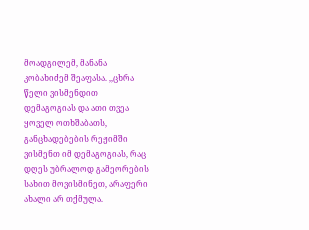მოადგილემ, მანანა კობახიძემ შეაფასა. ,,ცხრა წელი ვისმენდით დემაგოგიას და ათი თვეა ყოველ ოთხშაბათს, განცხადებების რეჟიმში ვისმენთ იმ დემაგოგიას, რაც დღეს უბრალოდ გამეორების სახით მოვისმინეთ, არაფერი ახალი არ თქმულა.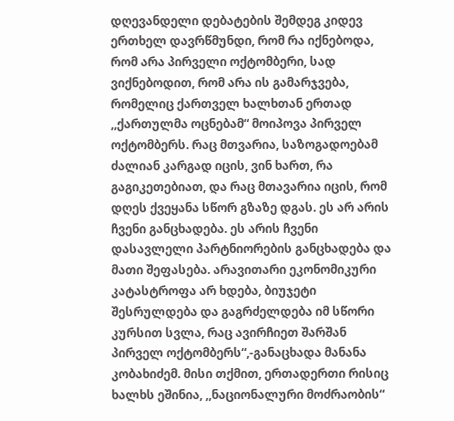დღევანდელი დებატების შემდეგ კიდევ ერთხელ დავრწმუნდი, რომ რა იქნებოდა, რომ არა პირველი ოქტომბერი, სად ვიქნებოდით, რომ არა ის გამარჯვება, რომელიც ქართველ ხალხთან ერთად ,,ქართულმა ოცნებამ“ მოიპოვა პირველ ოქტომბერს. რაც მთვარია, საზოგადოებამ ძალიან კარგად იცის, ვინ ხართ, რა გაგიკეთებიათ, და რაც მთავარია იცის, რომ დღეს ქვეყანა სწორ გზაზე დგას. ეს არ არის ჩვენი განცხადება. ეს არის ჩვენი დასავლელი პარტნიორების განცხადება და მათი შეფასება. არავითარი ეკონომიკური კატასტროფა არ ხდება, ბიუჯეტი შესრულდება და გაგრძელდება იმ სწორი კურსით სვლა, რაც ავირჩიეთ შარშან პირველ ოქტომბერს“,-განაცხადა მანანა კობახიძემ. მისი თქმით, ერთადერთი რისიც ხალხს ეშინია, ,,ნაციონალური მოძრაობის“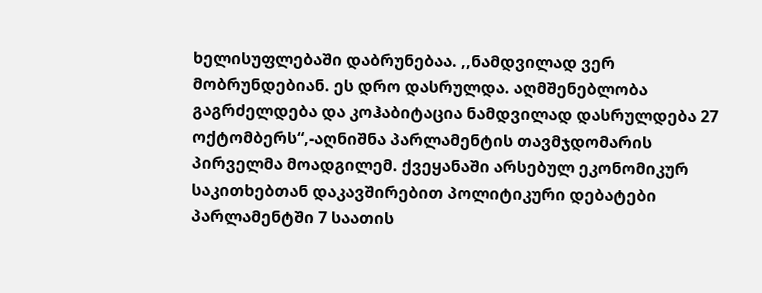ხელისუფლებაში დაბრუნებაა. ,,ნამდვილად ვერ მობრუნდებიან. ეს დრო დასრულდა. აღმშენებლობა გაგრძელდება და კოჰაბიტაცია ნამდვილად დასრულდება 27 ოქტომბერს“,-აღნიშნა პარლამენტის თავმჯდომარის პირველმა მოადგილემ. ქვეყანაში არსებულ ეკონომიკურ საკითხებთან დაკავშირებით პოლიტიკური დებატები პარლამენტში 7 საათის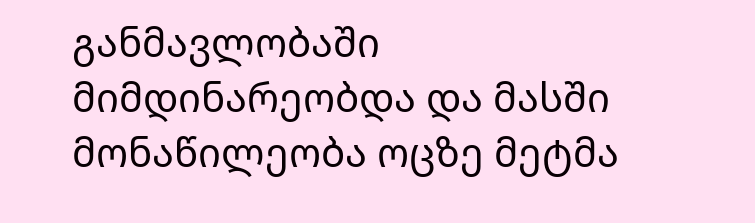განმავლობაში მიმდინარეობდა და მასში მონაწილეობა ოცზე მეტმა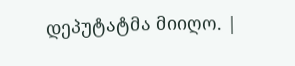დეპუტატმა მიიღო. |